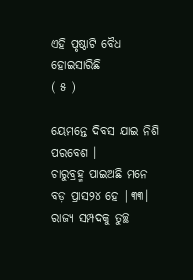ଏହି ପୃଷ୍ଠାଟି ବୈଧ ହୋଇସାରିଛି
( ୫ )

ୟେମନ୍ତେ ଦିବସ ଯାଇ ନିଶି ପରବେଶ ।
ଚାରୁବ୍ରହ୍ମ ପାଇଅଛି ମନେ ବଡ଼ ପ୍ରାସ୨୪ ହେ |୩୩।
ରାଜ୍ୟ ସମ୍ପଦକୁ ତୁଚ୍ଛ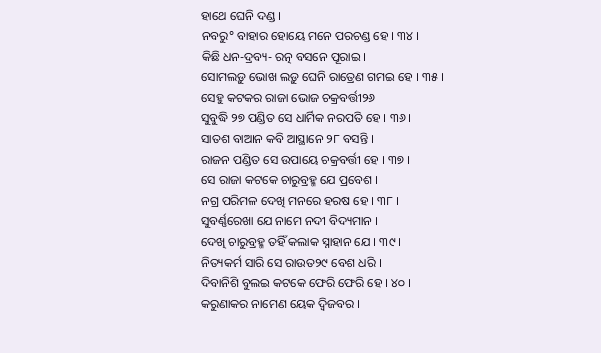ହାଥେ ଘେନି ଦଣ୍ଡ ।
ନବରୁ° ବାହାର ହୋୟେ ମନେ ପରଚଣ୍ଡ ହେ । ୩୪ ।
କିଛି ଧନ-ଦ୍ରବ୍ୟ- ରତ୍ନ ବସନେ ପୂରାଇ ।
ସୋମଲଡ଼ୁ ଭୋଖ ଲଡ଼ୁ ଘେନି ରାତ୍ରେଣ ଗମଇ ହେ । ୩୫ ।
ସେହୁ କଟକର ରାଜା ଭୋଜ ଚକ୍ରବର୍ତ୍ତୀ୨୬
ସୁବୁଦ୍ଧି ୨୭ ପଣ୍ଡିତ ସେ ଧାର୍ମିକ ନରପତି ହେ । ୩୬ ।
ସାତଶ ବାଆନ କବି ଆସ୍ଥାନେ ୨୮ ବସନ୍ତି ।
ରାଜନ ପଣ୍ଡିତ ସେ ଉପାୟେ ଚକ୍ରବର୍ତ୍ତୀ ହେ । ୩୭ ।
ସେ ରାଜା କଟକେ ଚାରୁବ୍ରହ୍ମ ଯେ ପ୍ରବେଶ ।
ନଗ୍ର ପରିମଳ ଦେଖି ମନରେ ହରଷ ହେ । ୩୮ ।
ସୁବର୍ଣ୍ଣରେଖା ଯେ ନାମେ ନଦୀ ବିଦ୍ୟମାନ ।
ଦେଖି ଚାରୁବ୍ରହ୍ମ ତହିଁ କଲାକ ସ୍ନାହାନ ଯେ । ୩୯ ।
ନିତ୍ୟକର୍ମ ସାରି ସେ ରାଉତ୨୯ ବେଶ ଧରି ।
ଦିବାନିଶି ବୁଲଇ କଟକେ ଫେରି ଫେରି ହେ । ୪୦ ।
କରୁଣାକର ନାମେଣ ୟେକ ଦ୍ୱିଜବର ।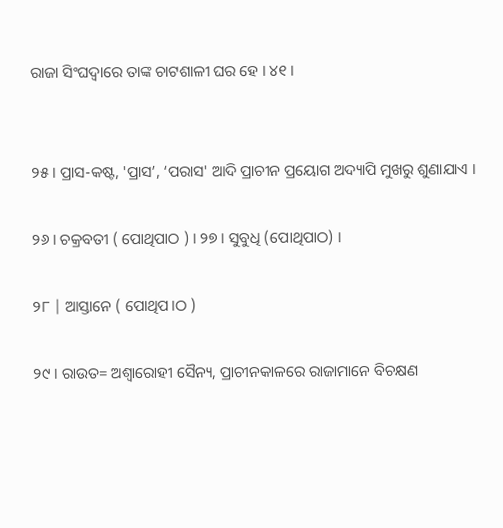ରାଜା ସିଂଘଦ୍ୱାରେ ତାଙ୍କ ଚାଟଶାଳୀ ଘର ହେ । ୪୧ ।


୨୫ । ପ୍ରାସ-କଷ୍ଟ, 'ପ୍ରାସ’, ‘ପରାସ' ଆଦି ପ୍ରାଚୀନ ପ୍ରୟୋଗ ଅଦ୍ୟାପି ମୁଖରୁ ଶୁଣାଯାଏ ।

୨୬ । ଚକ୍ରବତୀ ( ପୋଥିପାଠ ) । ୨୭ । ସୁବୁଧି (ପୋଥିପାଠ) ।

୨୮ | ଆସ୍ତାନେ ( ପୋଥିପ।ଠ )

୨୯ । ରାଉତ= ଅଶ୍ୱାରୋହୀ ସୈନ୍ୟ, ପ୍ରାଚୀନକାଳରେ ରାଜାମାନେ ବିଚକ୍ଷଣ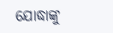ଯୋଦ୍ଧାଙ୍କୁ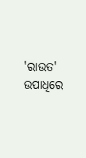'ରାଉତ' ଉପାଧିରେ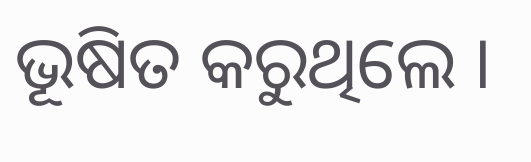ଭୂଷିତ କରୁଥିଲେ ।